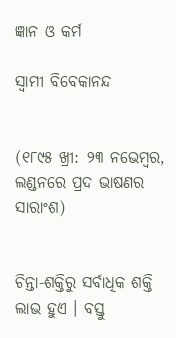ଜ୍ଞାନ ଓ କର୍ମ

ସ୍ବାମୀ ବିବେକାନନ୍ଦ


(୧୮୯୫ ଖ୍ରୀ: ୨୩ ନଭେମ୍ବର, ଲଣ୍ଡନରେ ପ୍ରଦ ଭାଷଣର ସାରାଂଶ)


ଚିନ୍ତା-ଶକ୍ତିରୁ ସର୍ବାଧିକ ଶକ୍ତି ଲାଭ ହୁଏ । ବସ୍ତୁ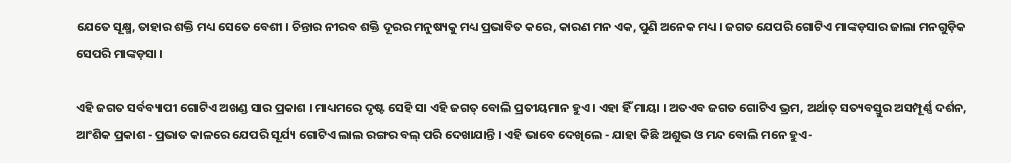ଯେତେ ସୂକ୍ଷ୍ମ, ତାହାର ଶକ୍ତି ମଧ୍ୟ ସେତେ ବେଶୀ । ଚିନ୍ତାର ନୀରବ ଶକ୍ତି ଦୂରର ମନୁଷ୍ୟକୁ ମଧ୍ୟ ପ୍ରଭାବିତ କରେ, କାରଣ ମନ ଏକ, ପୁଣି ଅନେକ ମଧ୍ୟ । ଜଗତ ଯେପରି ଗୋଟିଏ ମାଙ୍କଡ଼ସାର ଜାଲା ମନଗୁଡ଼ିକ ସେପରି ମାଙ୍କଡ଼ସା ।

ଏହି ଜଗତ ସର୍ବବ୍ୟାପୀ ଗୋଟିଏ ଅଖଣ୍ଡ ସାର ପ୍ରକାଶ । ମାଧ୍ୟମରେ ଦୃଷ୍ଟ ସେହି ସା ଏହି ଜଗତ୍ ବୋଲି ପ୍ରତୀୟମାନ ହୁଏ । ଏହା ହିଁ ମାୟା । ଅତଏବ ଜଗତ ଗୋଟିଏ ଭ୍ରମ, ଅର୍ଥାତ୍ ସତ୍ୟବସ୍ତୁର ଅସମ୍ପୂର୍ଣ୍ଣ ଦର୍ଶନ, ଆଂଶିକ ପ୍ରକାଶ - ପ୍ରଭାତ କାଳରେ ଯେପରି ସୂର୍ଯ୍ୟ ଗୋଟିଏ ଲାଲ ରଙ୍ଗର ବଲ୍ ପରି ଦେଖାଯାନ୍ତି । ଏହି ଭାବେ ଦେଖିଲେ - ଯାହା କିଛି ଅଶୁଭ ଓ ମନ୍ଦ ବୋଲି ମନେ ହୁଏ-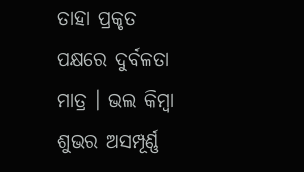ତାହା ପ୍ରକୃତ ପକ୍ଷରେ ଦୁର୍ବଳତା ମାତ୍ର । ଭଲ କିମ୍ବା ଶୁଭର ଅସମ୍ପୂର୍ଣ୍ଣ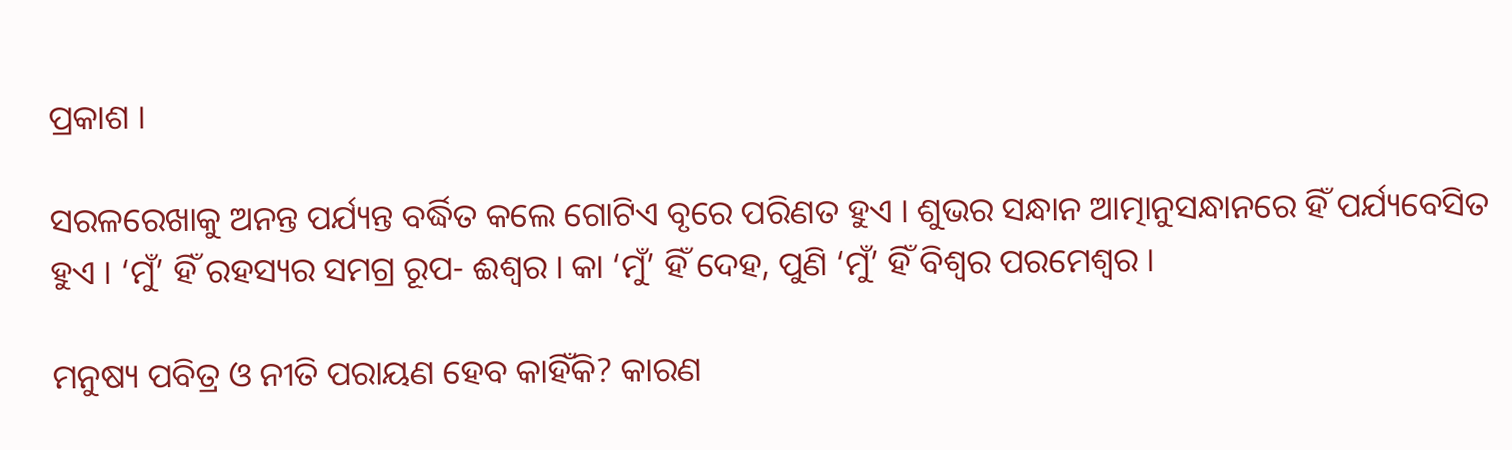ପ୍ରକାଶ ।

ସରଳରେଖାକୁ ଅନନ୍ତ ପର୍ଯ୍ୟନ୍ତ ବର୍ଦ୍ଧିତ କଲେ ଗୋଟିଏ ବୃରେ ପରିଣତ ହୁଏ । ଶୁଭର ସନ୍ଧାନ ଆତ୍ମାନୁସନ୍ଧାନରେ ହିଁ ପର୍ଯ୍ୟବେସିତ ହୁଏ । ‘ମୁଁ’ ହିଁ ରହସ୍ୟର ସମଗ୍ର ରୂପ- ଈଶ୍ୱର । କା ‘ମୁଁ’ ହିଁ ଦେହ, ପୁଣି ‘ମୁଁ’ ହିଁ ବିଶ୍ୱର ପରମେଶ୍ୱର ।

ମନୁଷ୍ୟ ପବିତ୍ର ଓ ନୀତି ପରାୟଣ ହେବ କାହିଁକି? କାରଣ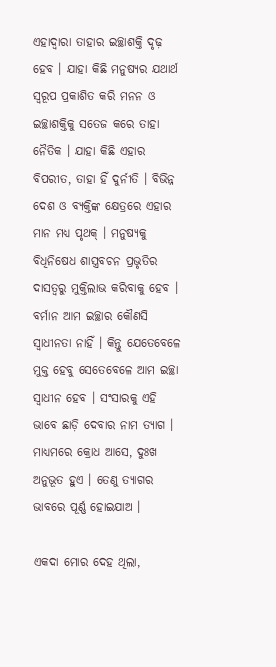ଏହାଦ୍ୱାରା ତାହାର ଇଚ୍ଛାଶକ୍ତି ଦୃଢ଼ ହେବ । ଯାହା କିଛି ମନୁଷ୍ୟର ଯଥାର୍ଥ ସ୍ବରୂପ ପ୍ରକାଶିତ କରି ମନନ ଓ ଇଚ୍ଛାଶକ୍ତିକୁ ସତେଜ କରେ ତାହା ନୈତିକ । ଯାହା କିଛି ଏହାର ବିପରୀତ, ତାହା ହିଁ ଦୁର୍ନୀତି । ବିଭିନ୍ନ ଦେଶ ଓ ବ୍ୟକ୍ତିଙ୍କ କ୍ଷେତ୍ରରେ ଏହାର ମାନ ମଧ୍ୟ ପୃଥକ୍ । ମନୁଷ୍ୟକୁ ବିଧିନିଷେଧ ଶାସ୍ତ୍ରବଚନ ପ୍ରଭୃତିର ଦାସତ୍ୱରୁ ମୁକ୍ତିଲାଭ କରିବାକୁ ହେବ । ବର୍ମାନ ଆମ ଇଚ୍ଛାର କୌଣସି ସ୍ବାଧୀନତା ନାହିଁ । କିନ୍ତୁ ଯେତେବେଳେ ମୁକ୍ତ ହେବୁ ସେତେବେଳେ ଆମ ଇଚ୍ଛା ସ୍ବାଧୀନ ହେବ । ସଂସାରକୁ ଏହି ଭାବେ ଛାଡ଼ି ଦେବାର ନାମ ତ୍ୟାଗ । ମାଧ୍ୟମରେ କ୍ରୋଧ ଆସେ, ଦୁଃଖ ଅନୁଭୂତ ହୁଏ । ତେଣୁ ତ୍ୟାଗର ଭାବରେ ପୂର୍ଣ୍ଣ ହୋଇଯାଅ ।

ଏକଦା ମୋର ଦେହ ଥିଲା,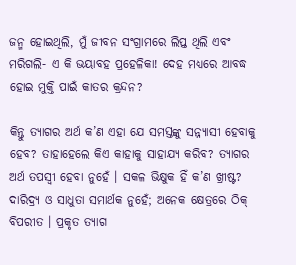ଜନ୍ମ ହୋଇଥିଲି, ମୁଁ ଜୀବନ ସଂଗ୍ରାମରେ ଲିପ୍ତ ଥିଲି ଏବଂ ମରିଗଲି- ଏ କି ଭୟାବହ ପ୍ରହେଳିକା! ଦେହ ମଧ୍ୟରେ ଆବଦ୍ଧ ହୋଇ ମୁକ୍ତି ପାଇଁ କାତର କ୍ରନ୍ଦନ?

କିନ୍ତୁ ତ୍ୟାଗର ଅର୍ଥ କ’ଣ ଏହା ଯେ ସମସ୍ତଙ୍କୁ ସନ୍ନ୍ୟାସୀ ହେବାକୁ ହେବ? ତାହାହେଲେ କିଏ କାହାକୁ ସାହାଯ୍ୟ କରିବ? ତ୍ୟାଗର ଅର୍ଥ ତପସ୍ବୀ ହେବା ନୁହେଁ । ସକଳ ଭିକ୍ଷୁକ ହିଁ କ’ଣ ଖ୍ରୀଷ୍ଟ? ଦାରିଦ୍ର୍ୟ ଓ ସାଧୁତା ସମାର୍ଥକ ନୁହେଁ; ଅନେକ କ୍ଷେତ୍ରରେ ଠିକ୍ ବିପରୀତ । ପ୍ରକୃତ ତ୍ୟାଗ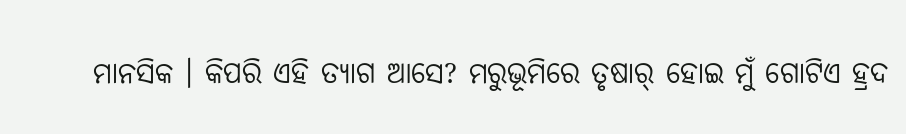ମାନସିକ । କିପରି ଏହି ତ୍ୟାଗ ଆସେ? ମରୁଭୂମିରେ ତୃଷାର୍ ହୋଇ ମୁଁ ଗୋଟିଏ ହ୍ରଦ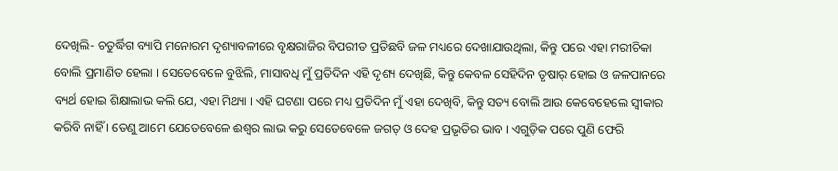ଦେଖିଲି- ଚତୁର୍ଦ୍ଧିଗ ବ୍ୟାପି ମନୋରମ ଦୃଶ୍ୟାବଳୀରେ ବୃକ୍ଷରାଜିର ବିପରୀତ ପ୍ରତିଛବି ଜଳ ମଧ୍ୟରେ ଦେଖାଯାଉଥିଲା, କିନ୍ତୁ ପରେ ଏହା ମରୀଚିକା ବୋଲି ପ୍ରମାଣିତ ହେଲା । ସେତେବେଳେ ବୁଝିଲି, ମାସାବଧି ମୁଁ ପ୍ରତିଦିନ ଏହି ଦୃଶ୍ୟ ଦେଖିଛି, କିନ୍ତୁ କେବଳ ସେହିଦିନ ତୃଷାର୍ ହୋଇ ଓ ଜଳପାନରେ ବ୍ୟର୍ଥ ହୋଇ ଶିକ୍ଷାଲାଭ କଲି ଯେ, ଏହା ମିଥ୍ୟା । ଏହି ଘଟଣା ପରେ ମଧ୍ୟ ପ୍ରତିଦିନ ମୁଁ ଏହା ଦେଖିବି, କିନ୍ତୁ ସତ୍ୟ ବୋଲି ଆଉ କେବେହେଲେ ସ୍ବୀକାର କରିବି ନାହିଁ । ତେଣୁ ଆମେ ଯେତେବେଳେ ଈଶ୍ୱର ଲାଭ କରୁ ସେତେବେଳେ ଜଗତ୍ ଓ ଦେହ ପ୍ରଭୃତିର ଭାବ । ଏଗୁଡ଼ିକ ପରେ ପୁଣି ଫେରି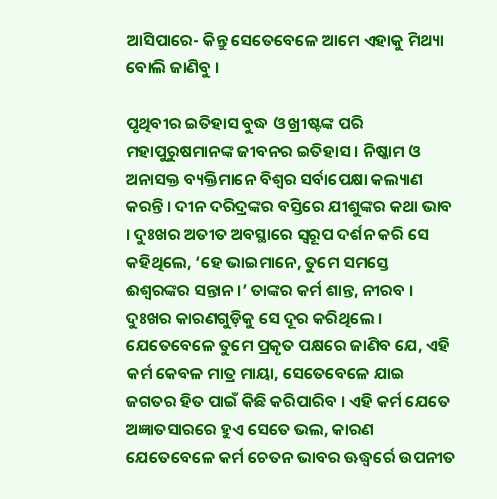ଆସିପାରେ- କିନ୍ତୁ ସେତେବେଳେ ଆମେ ଏହାକୁ ମିଥ୍ୟା ବୋଲି ଜାଣିବୁ ।

ପୃଥିବୀର ଇତିହାସ ବୁଦ୍ଧ ଓ ଖ୍ରୀଷ୍ଟଙ୍କ ପରି ମହାପୁରୁଷମାନଙ୍କ ଜୀବନର ଇତିହାସ । ନିଷ୍କାମ ଓ ଅନାସକ୍ତ ବ୍ୟକ୍ତିମାନେ ବିଶ୍ୱର ସର୍ବାପେକ୍ଷା କଲ୍ୟାଣ କରନ୍ତି । ଦୀନ ଦରିଦ୍ରଙ୍କର ବସ୍ତିରେ ଯୀଶୁଙ୍କର କଥା ଭାବ । ଦୁଃଖର ଅତୀତ ଅବସ୍ଥାରେ ସ୍ବରୂପ ଦର୍ଶନ କରି ସେ କହିଥିଲେ, ‘ହେ ଭାଇମାନେ, ତୁମେ ସମସ୍ତେ ଈଶ୍ୱରଙ୍କର ସନ୍ତାନ ।’ ତାଙ୍କର କର୍ମ ଶାନ୍ତ, ନୀରବ । ଦୁଃଖର କାରଣଗୁଡ଼ିକୁ ସେ ଦୂର କରିଥିଲେ । ଯେତେବେଳେ ତୁମେ ପ୍ରକୃତ ପକ୍ଷରେ ଜାଣିବ ଯେ, ଏହି କର୍ମ କେବଳ ମାତ୍ର ମାୟା, ସେତେବେଳେ ଯାଇ ଜଗତର ହିତ ପାଇଁ କିଛି କରିପାରିବ । ଏହି କର୍ମ ଯେତେ ଅଜ୍ଞାତସାରରେ ହୁଏ ସେତେ ଭଲ, କାରଣ ଯେତେବେଳେ କର୍ମ ଚେତନ ଭାବର ଊଦ୍ଧ୍ୱର୍ରେ ଉପନୀତ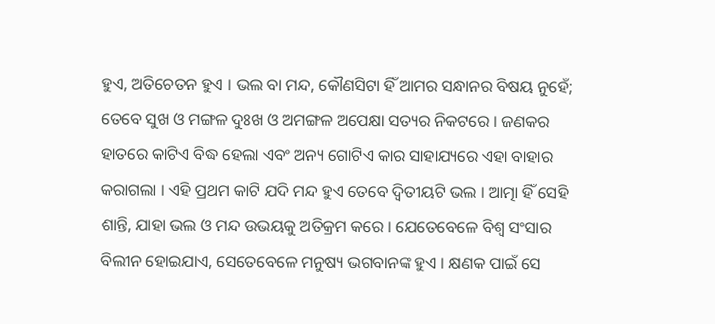ହୁଏ, ଅତିଚେତନ ହୁଏ । ଭଲ ବା ମନ୍ଦ, କୌଣସିଟା ହିଁ ଆମର ସନ୍ଧାନର ବିଷୟ ନୁହେଁ; ତେବେ ସୁଖ ଓ ମଙ୍ଗଳ ଦୁଃଖ ଓ ଅମଙ୍ଗଳ ଅପେକ୍ଷା ସତ୍ୟର ନିକଟରେ । ଜଣକର ହାତରେ କାଟିଏ ବିଦ୍ଧ ହେଲା ଏବଂ ଅନ୍ୟ ଗୋଟିଏ କାର ସାହାଯ୍ୟରେ ଏହା ବାହାର କରାଗଲା । ଏହି ପ୍ରଥମ କାଟି ଯଦି ମନ୍ଦ ହୁଏ ତେବେ ଦ୍ୱିତୀୟଟି ଭଲ । ଆତ୍ମା ହିଁ ସେହି ଶାନ୍ତି, ଯାହା ଭଲ ଓ ମନ୍ଦ ଉଭୟକୁ ଅତିକ୍ରମ କରେ । ଯେତେବେଳେ ବିଶ୍ୱ ସଂସାର ବିଲୀନ ହୋଇଯାଏ, ସେତେବେଳେ ମନୁଷ୍ୟ ଭଗବାନଙ୍କ ହୁଏ । କ୍ଷଣକ ପାଇଁ ସେ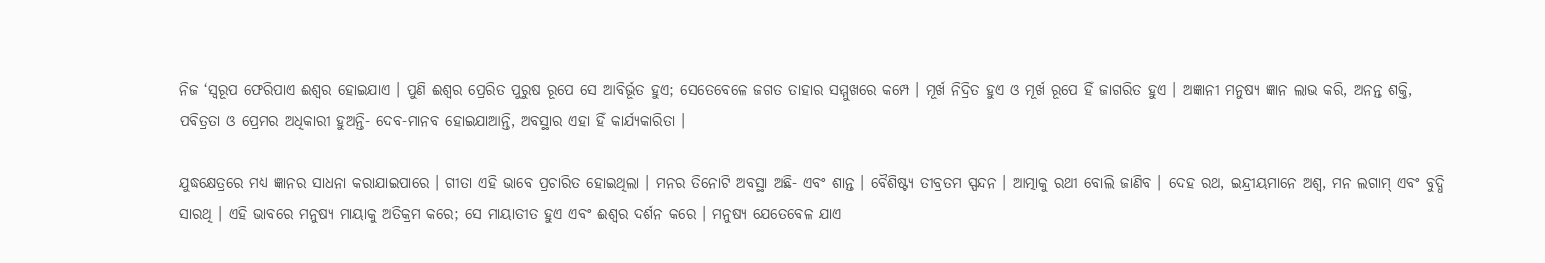ନିଜ ‘ସ୍ବରୂପ ଫେରିପାଏ ଈଶ୍ୱର ହୋଇଯାଏ । ପୁଣି ଈଶ୍ୱର ପ୍ରେରିତ ପୁରୁଷ ରୂପେ ସେ ଆବିର୍ଭୂତ ହୁଏ; ସେତେବେଳେ ଜଗତ ତାହାର ସମ୍ମୁଖରେ କମ୍ପେ । ମୂର୍ଖ ନିଦ୍ରିତ ହୁଏ ଓ ମୂର୍ଖ ରୂପେ ହିଁ ଜାଗରିତ ହୁଏ । ଅଜ୍ଞାନୀ ମନୁଷ୍ୟ ଜ୍ଞାନ ଲାଭ କରି, ଅନନ୍ତ ଶକ୍ତି, ପବିତ୍ରତା ଓ ପ୍ରେମର ଅଧିକାରୀ ହୁଅନ୍ତି- ଦେବ-ମାନବ ହୋଇଯାଆନ୍ତି, ଅବସ୍ଥାର ଏହା ହିଁ କାର୍ଯ୍ୟକାରିତା ।

ଯୁଦ୍ଧକ୍ଷେତ୍ରରେ ମଧ୍ୟ ଜ୍ଞାନର ସାଧନା କରାଯାଇପାରେ । ଗୀତା ଏହି ଭାବେ ପ୍ରଚାରିତ ହୋଇଥିଲା । ମନର ତିନୋଟି ଅବସ୍ଥା ଅଛି- ଏବଂ ଶାନ୍ତ । ବୈଶିଷ୍ଟ୍ୟ ତୀବ୍ରତମ ସ୍ପନ୍ଦନ । ଆତ୍ମାକୁ ରଥୀ ବୋଲି ଜାଣିବ । ଦେହ ରଥ, ଇନ୍ଦ୍ରୀୟମାନେ ଅଶ୍ୱ, ମନ ଲଗାମ୍ ଏବଂ ବୁଦ୍ଧି ସାରଥି । ଏହି ଭାବରେ ମନୁଷ୍ୟ ମାୟାକୁ ଅତିକ୍ରମ କରେ; ସେ ମାୟାତୀତ ହୁଏ ଏବଂ ଈଶ୍ୱର ଦର୍ଶନ କରେ । ମନୁଷ୍ୟ ଯେତେବେଳ ଯାଏ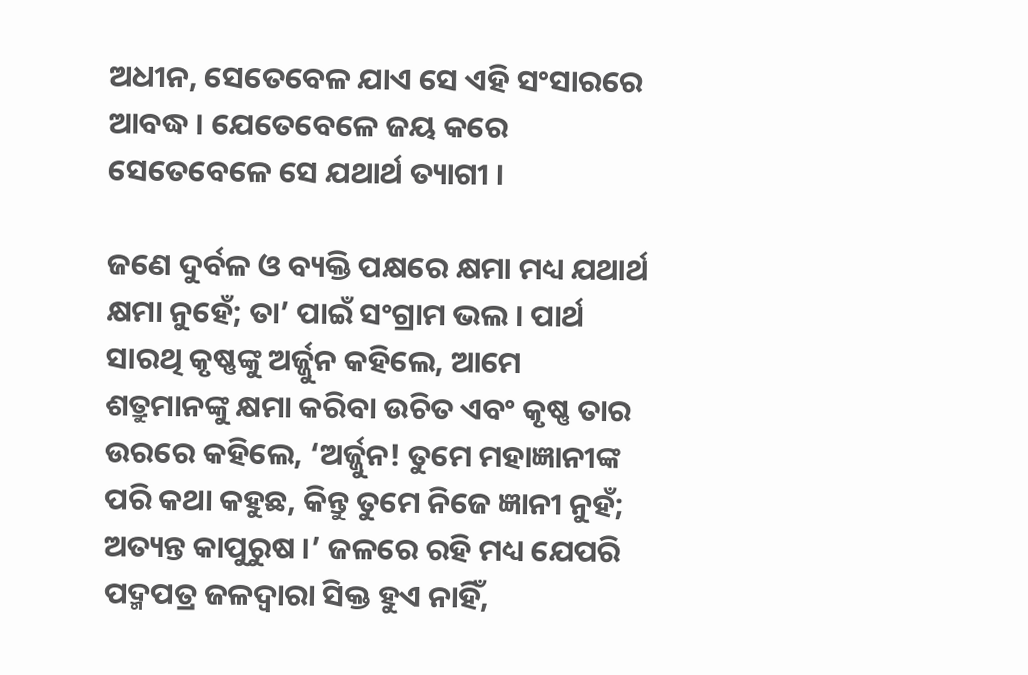ଅଧୀନ, ସେତେବେଳ ଯାଏ ସେ ଏହି ସଂସାରରେ ଆବଦ୍ଧ । ଯେତେବେଳେ ଜୟ କରେ ସେତେବେଳେ ସେ ଯଥାର୍ଥ ତ୍ୟାଗୀ ।

ଜଣେ ଦୁର୍ବଳ ଓ ବ୍ୟକ୍ତି ପକ୍ଷରେ କ୍ଷମା ମଧ୍ୟ ଯଥାର୍ଥ କ୍ଷମା ନୁହେଁ; ତା’ ପାଇଁ ସଂଗ୍ରାମ ଭଲ । ପାର୍ଥ ସାରଥି କୃଷ୍ଣଙ୍କୁ ଅର୍ଜ୍ଜୁନ କହିଲେ, ଆମେ ଶତ୍ରୁମାନଙ୍କୁ କ୍ଷମା କରିବା ଉଚିତ ଏବଂ କୃଷ୍ଣ ତାର ଉରରେ କହିଲେ, ‘ଅର୍ଜ୍ଜୁନ! ତୁମେ ମହାଜ୍ଞାନୀଙ୍କ ପରି କଥା କହୁଛ, କିନ୍ତୁ ତୁମେ ନିଜେ ଜ୍ଞାନୀ ନୁହଁ; ଅତ୍ୟନ୍ତ କାପୁରୁଷ ।’ ଜଳରେ ରହି ମଧ୍ୟ ଯେପରି ପଦ୍ମପତ୍ର ଜଳଦ୍ୱାରା ସିକ୍ତ ହୁଏ ନାହିଁ,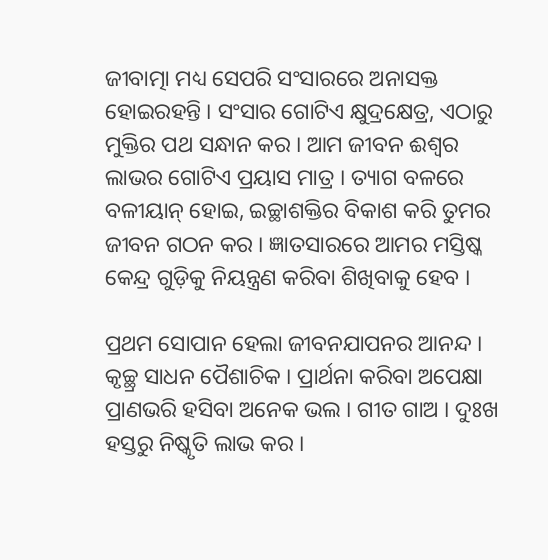ଜୀବାତ୍ମା ମଧ୍ୟ ସେପରି ସଂସାରରେ ଅନାସକ୍ତ ହୋଇରହନ୍ତି । ସଂସାର ଗୋଟିଏ କ୍ଷୁଦ୍ରକ୍ଷେତ୍ର, ଏଠାରୁ ମୁକ୍ତିର ପଥ ସନ୍ଧାନ କର । ଆମ ଜୀବନ ଈଶ୍ୱର ଲାଭର ଗୋଟିଏ ପ୍ରୟାସ ମାତ୍ର । ତ୍ୟାଗ ବଳରେ ବଳୀୟାନ୍ ହୋଇ, ଇଚ୍ଛାଶକ୍ତିର ବିକାଶ କରି ତୁମର ଜୀବନ ଗଠନ କର । ଜ୍ଞାତସାରରେ ଆମର ମସ୍ତିଷ୍କ କେନ୍ଦ୍ର ଗୁଡ଼ିକୁ ନିୟନ୍ତ୍ରଣ କରିବା ଶିଖିବାକୁ ହେବ ।

ପ୍ରଥମ ସୋପାନ ହେଲା ଜୀବନଯାପନର ଆନନ୍ଦ । କୃଚ୍ଛ୍ର ସାଧନ ପୈଶାଚିକ । ପ୍ରାର୍ଥନା କରିବା ଅପେକ୍ଷା ପ୍ରାଣଭରି ହସିବା ଅନେକ ଭଲ । ଗୀତ ଗାଅ । ଦୁଃଖ ହସ୍ତରୁ ନିଷ୍କୃତି ଲାଭ କର ।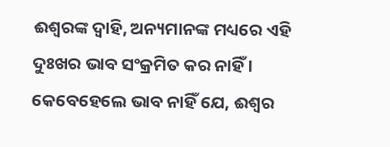ଈଶ୍ୱରଙ୍କ ଦ୍ୱାହି, ଅନ୍ୟମାନଙ୍କ ମଧ୍ୟରେ ଏହି ଦୁଃଖର ଭାବ ସଂକ୍ରମିତ କର ନାହିଁ । କେବେହେଲେ ଭାବ ନାହିଁ ଯେ, ଈଶ୍ୱର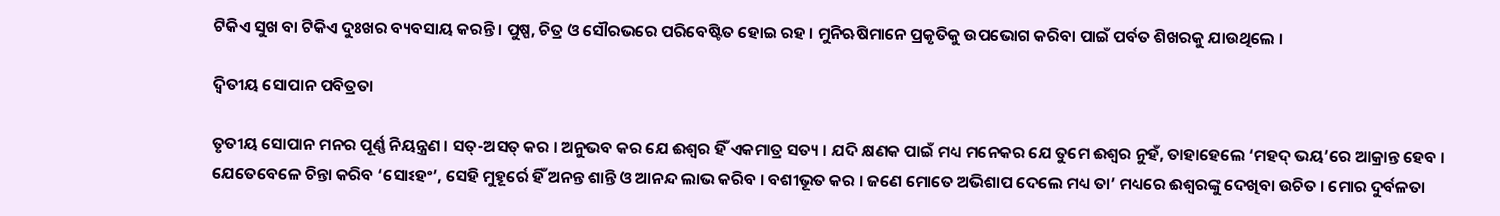ଟିକିଏ ସୁଖ ବା ଟିକିଏ ଦୁଃଖର ବ୍ୟବସାୟ କରନ୍ତି । ପୁଷ୍ପ, ଚିତ୍ର ଓ ସୌରଭରେ ପରିବେଷ୍ଟିତ ହୋଇ ରହ । ମୁନିଋଷିମାନେ ପ୍ରକୃତିକୁ ଉପଭୋଗ କରିବା ପାଇଁ ପର୍ବତ ଶିଖରକୁ ଯାଉଥିଲେ ।

ଦ୍ୱିତୀୟ ସୋପାନ ପବିତ୍ରତା

ତୃତୀୟ ସୋପାନ ମନର ପୂର୍ଣ୍ଣ ନିୟନ୍ତ୍ରଣ । ସତ୍-ଅସତ୍ କର । ଅନୁଭବ କର ଯେ ଈଶ୍ୱର ହିଁ ଏକମାତ୍ର ସତ୍ୟ । ଯଦି କ୍ଷଣକ ପାଇଁ ମଧ୍ୟ ମନେକର ଯେ ତୁମେ ଈଶ୍ୱର ନୁହଁ, ତାହାହେଲେ ‘ମହଦ୍ ଭୟ’ରେ ଆକ୍ରାନ୍ତ ହେବ । ଯେତେବେଳେ ଚିନ୍ତା କରିବ ‘ସୋଽହଂ’, ସେହି ମୁହୂର୍ରେ ହିଁ ଅନନ୍ତ ଶାନ୍ତି ଓ ଆନନ୍ଦ ଲାଭ କରିବ । ବଶୀଭୂତ କର । ଜଣେ ମୋତେ ଅଭିଶାପ ଦେଲେ ମଧ୍ୟ ତା’ ମଧ୍ୟରେ ଈଶ୍ୱରଙ୍କୁ ଦେଖିବା ଉଚିତ । ମୋର ଦୁର୍ବଳତା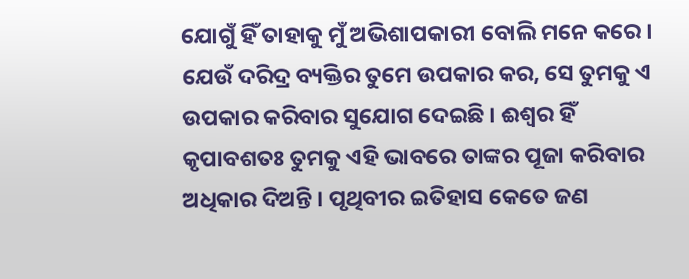ଯୋଗୁଁ ହିଁ ତାହାକୁ ମୁଁ ଅଭିଶାପକାରୀ ବୋଲି ମନେ କରେ । ଯେଉଁ ଦରିଦ୍ର ବ୍ୟକ୍ତିର ତୁମେ ଉପକାର କର, ସେ ତୁମକୁ ଏ ଉପକାର କରିବାର ସୁଯୋଗ ଦେଇଛି । ଈଶ୍ୱର ହିଁ କୃପାବଶତଃ ତୁମକୁ ଏହି ଭାବରେ ତାଙ୍କର ପୂଜା କରିବାର ଅଧିକାର ଦିଅନ୍ତି । ପୃଥିବୀର ଇତିହାସ କେତେ ଜଣ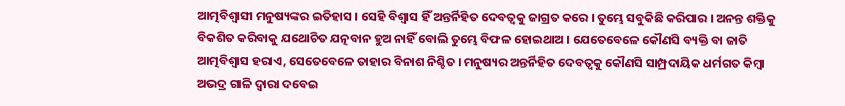ଆତ୍ମବିଶ୍ୱାସୀ ମନୁଷ୍ୟଙ୍କର ଇତିହାସ । ସେହି ବିଶ୍ୱାସ ହିଁ ଅନ୍ତର୍ନିହିତ ଦେବତ୍ୱକୁ ଜାଗ୍ରତ କରେ । ତୁମ୍ଭେ ସବୁକିଛି କରିପାର । ଅନନ୍ତ ଶକ୍ତିକୁ ବିକଶିତ କରିବାକୁ ଯଥୋଚିତ ଯତ୍ନବାନ ହୁଅ ନାହିଁ ବୋଲି ତୁମ୍ଭେ ବିଫଳ ହୋଇଥାଅ । ଯେତେବେଳେ କୌଣସି ବ୍ୟକ୍ତି ବା ଜାତି ଆତ୍ମବିଶ୍ୱାସ ହରାଏ, ସେତେବେଳେ ତାହାର ବିନାଶ ନିଶ୍ଚିତ । ମନୁଷ୍ୟର ଅନ୍ତର୍ନିହିତ ଦେବତ୍ୱକୁ କୌଣସି ସାମ୍ପ୍ରଦାୟିକ ଧର୍ମଗତ କିମ୍ବା ଅଭଦ୍ର ଗାଳି ଦ୍ୱାରା ଦବେଇ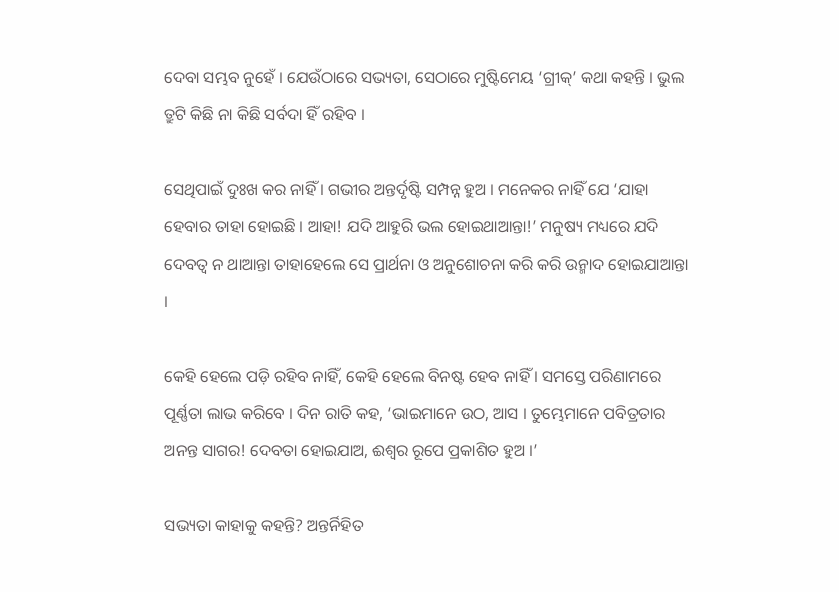ଦେବା ସମ୍ଭବ ନୁହେଁ । ଯେଉଁଠାରେ ସଭ୍ୟତା, ସେଠାରେ ମୁଷ୍ଟିମେୟ ‘ଗ୍ରୀକ୍’ କଥା କହନ୍ତି । ଭୁଲ ତ୍ରୁଟି କିଛି ନା କିଛି ସର୍ବଦା ହିଁ ରହିବ ।

ସେଥିପାଇଁ ଦୁଃଖ କର ନାହିଁ । ଗଭୀର ଅନ୍ତର୍ଦୃଷ୍ଟି ସମ୍ପନ୍ନ ହୁଅ । ମନେକର ନାହିଁ ଯେ ‘ଯାହା ହେବାର ତାହା ହୋଇଛି । ଆହା! ଯଦି ଆହୁରି ଭଲ ହୋଇଥାଆନ୍ତା!’ ମନୁଷ୍ୟ ମଧ୍ୟରେ ଯଦି ଦେବତ୍ୱ ନ ଥାଆନ୍ତା ତାହାହେଲେ ସେ ପ୍ରାର୍ଥନା ଓ ଅନୁଶୋଚନା କରି କରି ଉନ୍ମାଦ ହୋଇଯାଆନ୍ତା ।

କେହି ହେଲେ ପଡ଼ି ରହିବ ନାହିଁ, କେହି ହେଲେ ବିନଷ୍ଟ ହେବ ନାହିଁ । ସମସ୍ତେ ପରିଣାମରେ ପୂର୍ଣ୍ଣତା ଲାଭ କରିବେ । ଦିନ ରାତି କହ, ‘ଭାଇମାନେ ଉଠ, ଆସ । ତୁମ୍ଭେମାନେ ପବିତ୍ରତାର ଅନନ୍ତ ସାଗର! ଦେବତା ହୋଇଯାଅ, ଈଶ୍ୱର ରୂପେ ପ୍ରକାଶିତ ହୁଅ ।’

ସଭ୍ୟତା କାହାକୁ କହନ୍ତି? ଅନ୍ତର୍ନିହିତ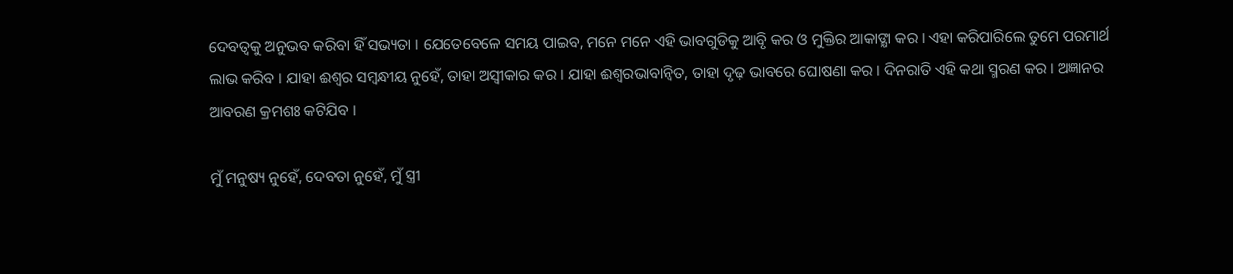ଦେବତ୍ୱକୁ ଅନୁଭବ କରିବା ହିଁ ସଭ୍ୟତା । ଯେତେବେଳେ ସମୟ ପାଇବ, ମନେ ମନେ ଏହି ଭାବଗୁଡିକୁ ଆବୃି କର ଓ ମୁକ୍ତିର ଆକାଙ୍କ୍ଷା କର । ଏହା କରିପାରିଲେ ତୁମେ ପରମାର୍ଥ ଲାଭ କରିବ । ଯାହା ଈଶ୍ୱର ସମ୍ବନ୍ଧୀୟ ନୁହେଁ, ତାହା ଅସ୍ବୀକାର କର । ଯାହା ଈଶ୍ୱରଭାବାନ୍ୱିତ, ତାହା ଦୃଢ଼ ଭାବରେ ଘୋଷଣା କର । ଦିନରାତି ଏହି କଥା ସ୍ମରଣ କର । ଅଜ୍ଞାନର ଆବରଣ କ୍ରମଶଃ କଟିଯିବ ।

ମୁଁ ମନୁଷ୍ୟ ନୁହେଁ, ଦେବତା ନୁହେଁ, ମୁଁ ସ୍ତ୍ରୀ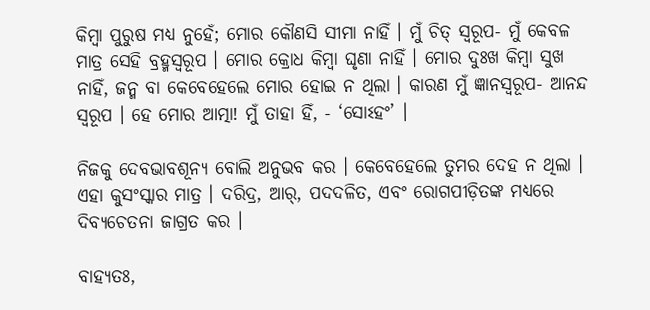କିମ୍ବା ପୁରୁଷ ମଧ୍ୟ ନୁହେଁ; ମୋର କୌଣସି ସୀମା ନାହିଁ । ମୁଁ ଚିତ୍ ସ୍ବରୂପ- ମୁଁ କେବଳ ମାତ୍ର ସେହି ବ୍ରହ୍ମସ୍ବରୂପ । ମୋର କ୍ରୋଧ କିମ୍ବା ଘୃଣା ନାହିଁ । ମୋର ଦୁଃଖ କିମ୍ବା ସୁଖ ନାହିଁ, ଜନ୍ମ ବା କେବେହେଲେ ମୋର ହୋଇ ନ ଥିଲା । କାରଣ ମୁଁ ଜ୍ଞାନସ୍ବରୂପ- ଆନନ୍ଦ ସ୍ବରୂପ । ହେ ମୋର ଆତ୍ମା! ମୁଁ ତାହା ହିଁ, - ‘ସୋଽହଂ’ ।

ନିଜକୁ ଦେବଭାବଶୂନ୍ୟ ବୋଲି ଅନୁଭବ କର । କେବେହେଲେ ତୁମର ଦେହ ନ ଥିଲା । ଏହା କୁସଂସ୍କାର ମାତ୍ର । ଦରିଦ୍ର, ଆର୍, ପଦଦଳିତ, ଏବଂ ରୋଗପୀଡ଼ିତଙ୍କ ମଧ୍ୟରେ ଦିବ୍ୟଚେତନା ଜାଗ୍ରତ କର ।

ବାହ୍ୟତଃ,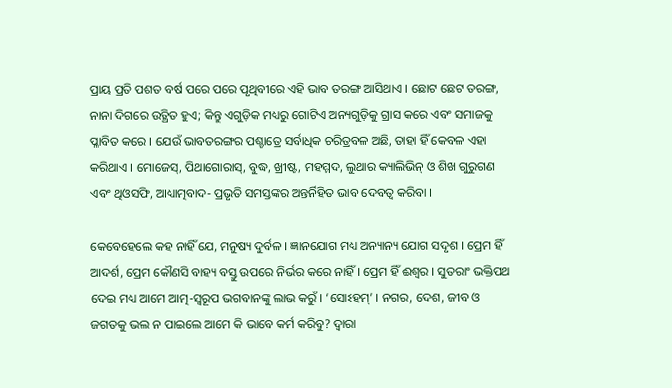ପ୍ରାୟ ପ୍ରତି ପଶତ ବର୍ଷ ପରେ ପରେ ପୃଥିବୀରେ ଏହି ଭାବ ତରଙ୍ଗ ଆସିଥାଏ । ଛୋଟ ଛେଟ ତରଙ୍ଗ, ନାନା ଦିଗରେ ଉତ୍ଥିତ ହୁଏ; କିନ୍ତୁ ଏଗୁଡ଼ିକ ମଧ୍ୟରୁ ଗୋଟିଏ ଅନ୍ୟଗୁଡ଼ିକୁ ଗ୍ରାସ କରେ ଏବଂ ସମାଜକୁ ପ୍ଳାବିତ କରେ । ଯେଉଁ ଭାବତରଙ୍ଗର ପଶ୍ଚାତ୍ରେ ସର୍ବାଧିକ ଚରିତ୍ରବଳ ଅଛି, ତାହା ହିଁ କେବଳ ଏହା କରିଥାଏ । ମୋଜେସ୍, ପିଥାଗୋରାସ୍, ବୁଦ୍ଧ, ଖ୍ରୀଷ୍ଟ, ମହମ୍ମଦ, ଲୁଥାର କ୍ୟାଲିଭିନ୍ ଓ ଶିଖ ଗୁରୁଗଣ ଏବଂ ଥିଓସଫି, ଆଧ୍ୟାତ୍ମବାଦ- ପ୍ରଭୃତି ସମସ୍ତଙ୍କର ଅନ୍ତର୍ନିହିତ ଭାବ ଦେବତ୍ୱ କରିବା ।

କେବେହେଲେ କହ ନାହିଁ ଯେ, ମନୁଷ୍ୟ ଦୁର୍ବଳ । ଜ୍ଞାନଯୋଗ ମଧ୍ୟ ଅନ୍ୟାନ୍ୟ ଯୋଗ ସଦୃଶ । ପ୍ରେମ ହିଁ ଆଦର୍ଶ, ପ୍ରେମ କୌଣସି ବାହ୍ୟ ବସ୍ତୁ ଉପରେ ନିର୍ଭର କରେ ନାହିଁ । ପ୍ରେମ ହିଁ ଈଶ୍ୱର । ସୁତରାଂ ଭକ୍ତିପଥ ଦେଇ ମଧ୍ୟ ଆମେ ଆତ୍ମ-ସ୍ବରୂପ ଭଗବାନଙ୍କୁ ଲାଭ କରୁଁ । ‘ସୋଽହମ୍’ । ନଗର, ଦେଶ, ଜୀବ ଓ ଜଗତକୁ ଭଲ ନ ପାଇଲେ ଆମେ କି ଭାବେ କର୍ମ କରିବୁ? ଦ୍ୱାରା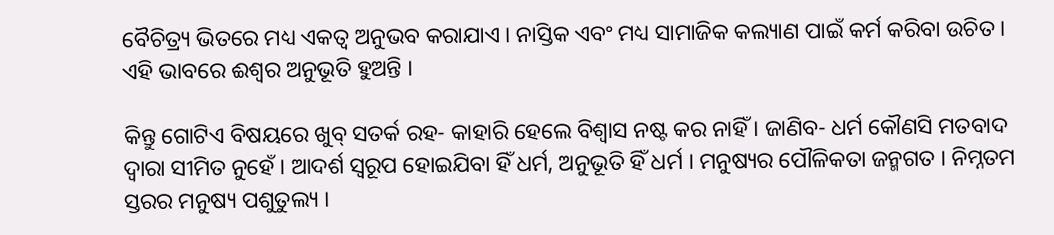ବୈଚିତ୍ର୍ୟ ଭିତରେ ମଧ୍ୟ ଏକତ୍ୱ ଅନୁଭବ କରାଯାଏ । ନାସ୍ତିକ ଏବଂ ମଧ୍ୟ ସାମାଜିକ କଲ୍ୟାଣ ପାଇଁ କର୍ମ କରିବା ଉଚିତ । ଏହି ଭାବରେ ଈଶ୍ୱର ଅନୁଭୂତି ହୁଅନ୍ତି ।

କିନ୍ତୁ ଗୋଟିଏ ବିଷୟରେ ଖୁବ୍ ସତର୍କ ରହ- କାହାରି ହେଲେ ବିଶ୍ୱାସ ନଷ୍ଟ କର ନାହିଁ । ଜାଣିବ- ଧର୍ମ କୌଣସି ମତବାଦ ଦ୍ୱାରା ସୀମିତ ନୁହେଁ । ଆଦର୍ଶ ସ୍ବରୂପ ହୋଇଯିବା ହିଁ ଧର୍ମ, ଅନୁଭୂତି ହିଁ ଧର୍ମ । ମନୁଷ୍ୟର ପୌଳିକତା ଜନ୍ମଗତ । ନିମ୍ନତମ ସ୍ତରର ମନୁଷ୍ୟ ପଶୁତୁଲ୍ୟ ।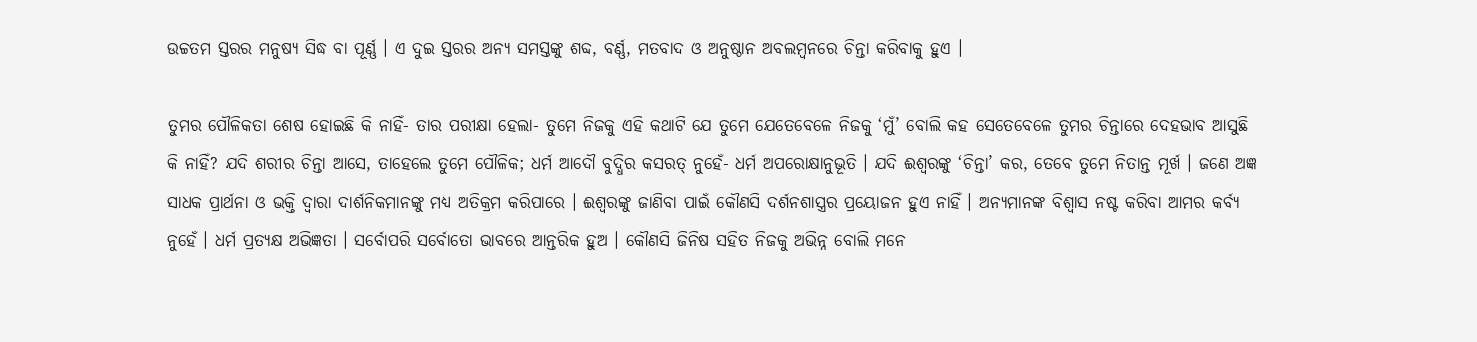ଉଚ୍ଚତମ ସ୍ତରର ମନୁଷ୍ୟ ସିଦ୍ଧ ବା ପୂର୍ଣ୍ଣ । ଏ ଦୁଇ ସ୍ତରର ଅନ୍ୟ ସମସ୍ତଙ୍କୁ ଶବ୍ଦ, ବର୍ଣ୍ଣ, ମତବାଦ ଓ ଅନୁଷ୍ଠାନ ଅବଲମ୍ବନରେ ଚିନ୍ତା କରିବାକୁ ହୁଏ ।

ତୁମର ପୌଳିକତା ଶେଷ ହୋଇଛି କି ନାହିଁ- ତାର ପରୀକ୍ଷା ହେଲା- ତୁମେ ନିଜକୁ ଏହି କଥାଟି ଯେ ତୁମେ ଯେତେବେଳେ ନିଜକୁ ‘ମୁଁ’ ବୋଲି କହ ସେତେବେଳେ ତୁମର ଚିନ୍ତାରେ ଦେହଭାବ ଆସୁଛି କି ନାହିଁ? ଯଦି ଶରୀର ଚିନ୍ତା ଆସେ, ତାହେଲେ ତୁମେ ପୌଳିକ; ଧର୍ମ ଆଦୌ ବୁଦ୍ଧିର କସରତ୍ ନୁହେଁ- ଧର୍ମ ଅପରୋକ୍ଷାନୁଭୂତି । ଯଦି ଈଶ୍ୱରଙ୍କୁ ‘ଚିନ୍ତା’ କର, ତେବେ ତୁମେ ନିତାନ୍ତ ମୂର୍ଖ । ଜଣେ ଅଜ୍ଞ ସାଧକ ପ୍ରାର୍ଥନା ଓ ଭକ୍ତି ଦ୍ୱାରା ଦାର୍ଶନିକମାନଙ୍କୁ ମଧ୍ୟ ଅତିକ୍ରମ କରିପାରେ । ଈଶ୍ୱରଙ୍କୁ ଜାଣିବା ପାଇଁ କୌଣସି ଦର୍ଶନଶାସ୍ତ୍ରର ପ୍ରୟୋଜନ ହୁଏ ନାହିଁ । ଅନ୍ୟମାନଙ୍କ ବିଶ୍ୱାସ ନଷ୍ଟ କରିବା ଆମର କର୍ବ୍ୟ ନୁହେଁ । ଧର୍ମ ପ୍ରତ୍ୟକ୍ଷ ଅଭିଜ୍ଞତା । ସର୍ବୋପରି ସର୍ବୋତୋ ଭାବରେ ଆନ୍ତରିକ ହୁଅ । କୌଣସି ଜିନିଷ ସହିତ ନିଜକୁ ଅଭିନ୍ନ ବୋଲି ମନେ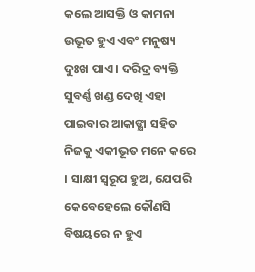କଲେ ଆସକ୍ତି ଓ କାମନା ଉଭୂତ ହୁଏ ଏବଂ ମନୁଷ୍ୟ ଦୁଃଖ ପାଏ । ଦରିଦ୍ର ବ୍ୟକ୍ତି ସୁବର୍ଣ୍ଣ ଖଣ୍ଡ ଦେଖି ଏହା ପାଇବାର ଆକାଙ୍କ୍ଷା ସହିତ ନିଜକୁ ଏକୀଭୂତ ମନେ କରେ । ସାକ୍ଷୀ ସ୍ବରୂପ ହୁଅ, ଯେପରି କେବେହେଲେ କୌଣସି ବିଷୟରେ ନ ହୁଏ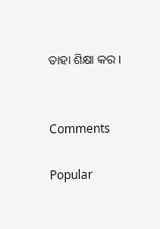ତାହା ଶିକ୍ଷା କର ।


Comments

Popular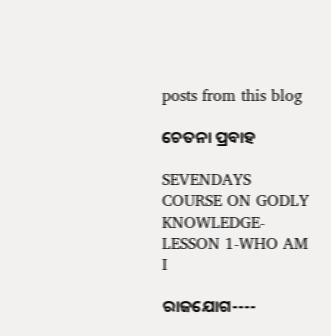posts from this blog

ଚେତନା ପ୍ରବାହ

SEVENDAYS COURSE ON GODLY KNOWLEDGE-LESSON 1-WHO AM I

ରାଜଯୋଗ----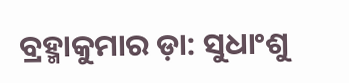ବ୍ରହ୍ମାକୁମାର ଡ଼ା: ସୁଧାଂଶୁ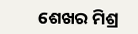ଶେଖର ମିଶ୍ର